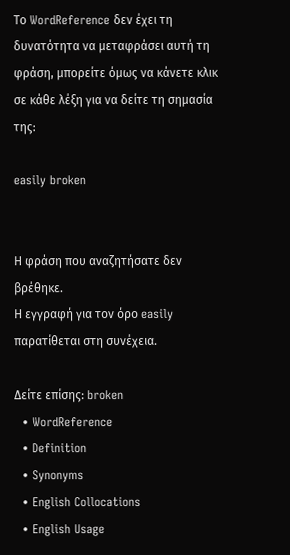Το WordReference δεν έχει τη δυνατότητα να μεταφράσει αυτή τη φράση, μπορείτε όμως να κάνετε κλικ σε κάθε λέξη για να δείτε τη σημασία της:

easily broken


Η φράση που αναζητήσατε δεν βρέθηκε.
Η εγγραφή για τον όρο easily παρατίθεται στη συνέχεια.

Δείτε επίσης: broken
  • WordReference
  • Definition
  • Synonyms
  • English Collocations
  • English Usage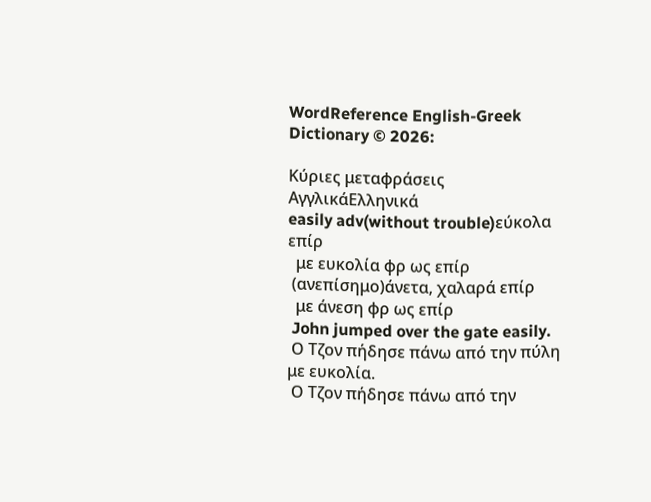WordReference English-Greek Dictionary © 2026:

Κύριες μεταφράσεις
ΑγγλικάΕλληνικά
easily adv(without trouble)εύκολα επίρ
  με ευκολία φρ ως επίρ
 (ανεπίσημο)άνετα, χαλαρά επίρ
  με άνεση φρ ως επίρ
 John jumped over the gate easily.
 Ο Τζον πήδησε πάνω από την πύλη με ευκολία.
 Ο Τζον πήδησε πάνω από την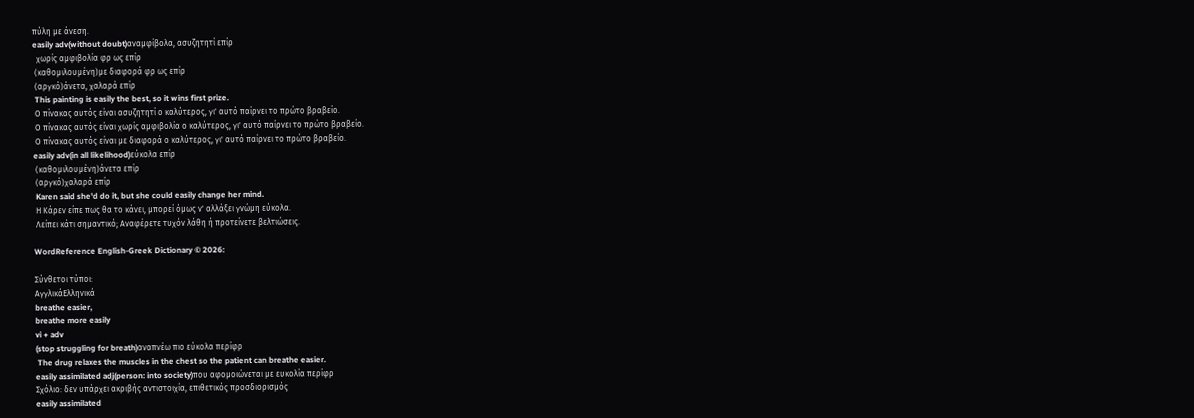πύλη με άνεση.
easily adv(without doubt)αναμφίβολα, ασυζητητί επίρ
  χωρίς αμφιβολία φρ ως επίρ
 (καθομιλουμένη)με διαφορά φρ ως επίρ
 (αργκό)άνετα, χαλαρά επίρ
 This painting is easily the best, so it wins first prize.
 Ο πίνακας αυτός είναι ασυζητητί ο καλύτερος, γι' αυτό παίρνει το πρώτο βραβείο.
 Ο πίνακας αυτός είναι χωρίς αμφιβολία ο καλύτερος, γι' αυτό παίρνει το πρώτο βραβείο.
 Ο πίνακας αυτός είναι με διαφορά ο καλύτερος, γι' αυτό παίρνει το πρώτο βραβείο.
easily adv(in all likelihood)εύκολα επίρ
 (καθομιλουμένη)άνετα επίρ
 (αργκό)χαλαρά επίρ
 Karen said she'd do it, but she could easily change her mind.
 Η Κάρεν είπε πως θα το κάνει, μπορεί όμως ν' αλλάξει γνώμη εύκολα.
 Λείπει κάτι σημαντικό; Αναφέρετε τυχόν λάθη ή προτείνετε βελτιώσεις.

WordReference English-Greek Dictionary © 2026:

Σύνθετοι τύποι:
ΑγγλικάΕλληνικά
breathe easier,
breathe more easily
vi + adv
(stop struggling for breath)αναπνέω πιο εύκολα περίφρ
 The drug relaxes the muscles in the chest so the patient can breathe easier.
easily assimilated adj(person: into society)που αφομοιώνεται με ευκολία περίφρ
Σχόλιο: δεν υπάρχει ακριβής αντιστοιχία, επιθετικός προσδιορισμός
easily assimilated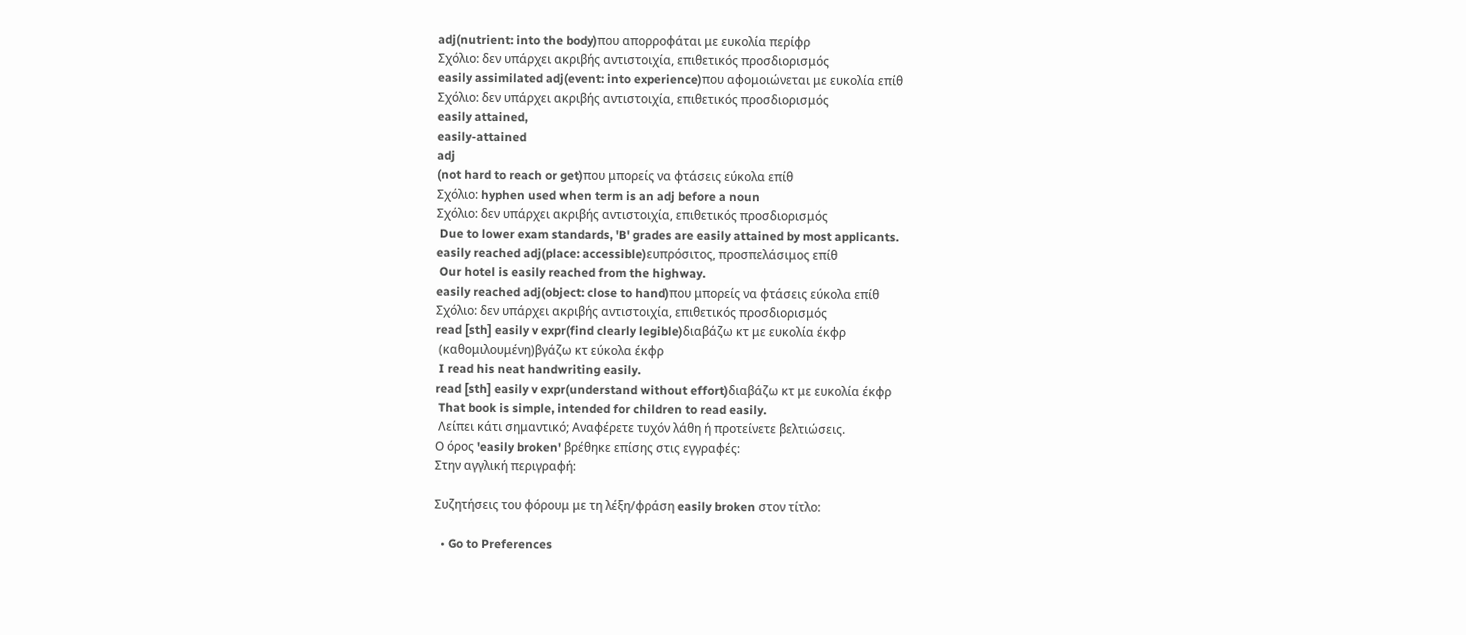adj(nutrient: into the body)που απορροφάται με ευκολία περίφρ
Σχόλιο: δεν υπάρχει ακριβής αντιστοιχία, επιθετικός προσδιορισμός
easily assimilated adj(event: into experience)που αφομοιώνεται με ευκολία επίθ
Σχόλιο: δεν υπάρχει ακριβής αντιστοιχία, επιθετικός προσδιορισμός
easily attained,
easily-attained
adj
(not hard to reach or get)που μπορείς να φτάσεις εύκολα επίθ
Σχόλιο: hyphen used when term is an adj before a noun
Σχόλιο: δεν υπάρχει ακριβής αντιστοιχία, επιθετικός προσδιορισμός
 Due to lower exam standards, 'B' grades are easily attained by most applicants.
easily reached adj(place: accessible)ευπρόσιτος, προσπελάσιμος επίθ
 Our hotel is easily reached from the highway.
easily reached adj(object: close to hand)που μπορείς να φτάσεις εύκολα επίθ
Σχόλιο: δεν υπάρχει ακριβής αντιστοιχία, επιθετικός προσδιορισμός
read [sth] easily v expr(find clearly legible)διαβάζω κτ με ευκολία έκφρ
 (καθομιλουμένη)βγάζω κτ εύκολα έκφρ
 I read his neat handwriting easily.
read [sth] easily v expr(understand without effort)διαβάζω κτ με ευκολία έκφρ
 That book is simple, intended for children to read easily.
 Λείπει κάτι σημαντικό; Αναφέρετε τυχόν λάθη ή προτείνετε βελτιώσεις.
Ο όρος 'easily broken' βρέθηκε επίσης στις εγγραφές:
Στην αγγλική περιγραφή:

Συζητήσεις του φόρουμ με τη λέξη/φράση easily broken στον τίτλο:

  • Go to Preferences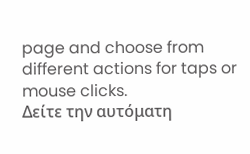page and choose from different actions for taps or mouse clicks.
Δείτε την αυτόματη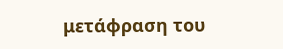μετάφραση του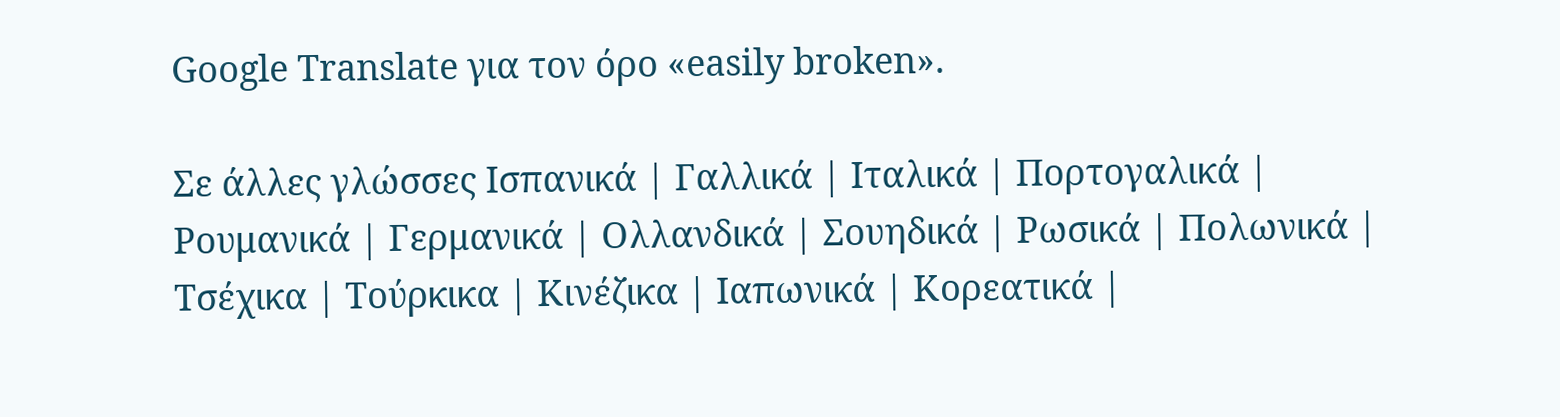Google Translate για τον όρο «easily broken».

Σε άλλες γλώσσες Ισπανικά | Γαλλικά | Ιταλικά | Πορτογαλικά | Ρουμανικά | Γερμανικά | Ολλανδικά | Σουηδικά | Ρωσικά | Πολωνικά | Τσέχικα | Τούρκικα | Κινέζικα | Ιαπωνικά | Κορεατικά |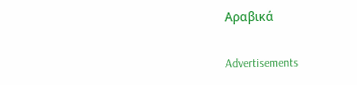Αραβικά

Advertisements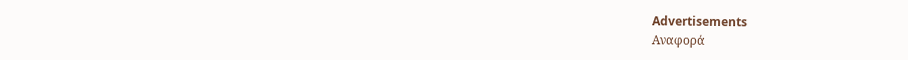Advertisements
Αναφορά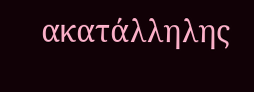ακατάλληλης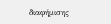διαφήμισης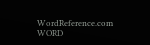WordReference.com
WORD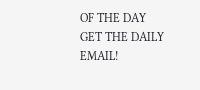OF THE DAY
GET THE DAILY EMAIL!